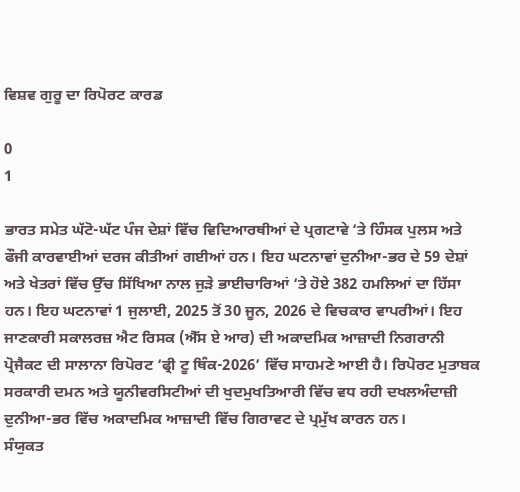ਵਿਸ਼ਵ ਗੁਰੂ ਦਾ ਰਿਪੋਰਟ ਕਾਰਡ

0
1

ਭਾਰਤ ਸਮੇਤ ਘੱਟੋ-ਘੱਟ ਪੰਜ ਦੇਸ਼ਾਂ ਵਿੱਚ ਵਿਦਿਆਰਥੀਆਂ ਦੇ ਪ੍ਰਗਟਾਵੇ ‘ਤੇ ਹਿੰਸਕ ਪੁਲਸ ਅਤੇ ਫੌਜੀ ਕਾਰਵਾਈਆਂ ਦਰਜ ਕੀਤੀਆਂ ਗਈਆਂ ਹਨ। ਇਹ ਘਟਨਾਵਾਂ ਦੁਨੀਆ-ਭਰ ਦੇ 59 ਦੇਸ਼ਾਂ ਅਤੇ ਖੇਤਰਾਂ ਵਿੱਚ ਉੱਚ ਸਿੱਖਿਆ ਨਾਲ ਜੁੜੇ ਭਾਈਚਾਰਿਆਂ ‘ਤੇ ਹੋਏ 382 ਹਮਲਿਆਂ ਦਾ ਹਿੱਸਾ ਹਨ। ਇਹ ਘਟਨਾਵਾਂ 1 ਜੁਲਾਈ, 2025 ਤੋਂ 30 ਜੂਨ, 2026 ਦੇ ਵਿਚਕਾਰ ਵਾਪਰੀਆਂ। ਇਹ ਜਾਣਕਾਰੀ ਸਕਾਲਰਜ਼ ਐਟ ਰਿਸਕ (ਐੱਸ ਏ ਆਰ) ਦੀ ਅਕਾਦਮਿਕ ਆਜ਼ਾਦੀ ਨਿਗਰਾਨੀ ਪ੍ਰੋਜੈਕਟ ਦੀ ਸਾਲਾਨਾ ਰਿਪੋਰਟ ‘ਫ੍ਰੀ ਟੂ ਥਿੰਕ-2026’ ਵਿੱਚ ਸਾਹਮਣੇ ਆਈ ਹੈ। ਰਿਪੋਰਟ ਮੁਤਾਬਕ ਸਰਕਾਰੀ ਦਮਨ ਅਤੇ ਯੂਨੀਵਰਸਿਟੀਆਂ ਦੀ ਖੁਦਮੁਖਤਿਆਰੀ ਵਿੱਚ ਵਧ ਰਹੀ ਦਖਲਅੰਦਾਜ਼ੀ ਦੁਨੀਆ-ਭਰ ਵਿੱਚ ਅਕਾਦਮਿਕ ਆਜ਼ਾਦੀ ਵਿੱਚ ਗਿਰਾਵਟ ਦੇ ਪ੍ਰਮੁੱਖ ਕਾਰਨ ਹਨ।
ਸੰਯੁਕਤ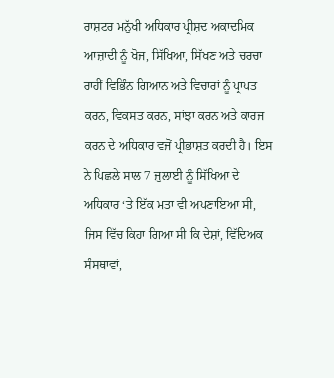ਰਾਸ਼ਟਰ ਮਨੁੱਖੀ ਅਧਿਕਾਰ ਪ੍ਰੀਸ਼ਦ ਅਕਾਦਮਿਕ ਆਜ਼ਾਦੀ ਨੂੰ ਖੋਜ, ਸਿੱਖਿਆ, ਸਿੱਖਣ ਅਤੇ ਚਰਚਾ ਰਾਹੀਂ ਵਿਭਿੰਨ ਗਿਆਨ ਅਤੇ ਵਿਚਾਰਾਂ ਨੂੰ ਪ੍ਰਾਪਤ ਕਰਨ, ਵਿਕਸਤ ਕਰਨ, ਸਾਂਝਾ ਕਰਨ ਅਤੇ ਕਾਰਜ ਕਰਨ ਦੇ ਅਧਿਕਾਰ ਵਜੋਂ ਪ੍ਰੀਭਾਸ਼ਤ ਕਰਦੀ ਹੈ। ਇਸ ਨੇ ਪਿਛਲੇ ਸਾਲ 7 ਜੁਲਾਈ ਨੂੰ ਸਿੱਖਿਆ ਦੇ ਅਧਿਕਾਰ ‘ਤੇ ਇੱਕ ਮਤਾ ਵੀ ਅਪਣਾਇਆ ਸੀ, ਜਿਸ ਵਿੱਚ ਕਿਹਾ ਗਿਆ ਸੀ ਕਿ ਦੇਸ਼ਾਂ, ਵਿੱਦਿਅਕ ਸੰਸਥਾਵਾਂ,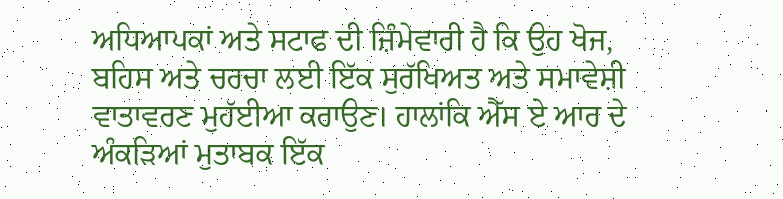ਅਧਿਆਪਕਾਂ ਅਤੇ ਸਟਾਫ ਦੀ ਜ਼ਿੰਮੇਵਾਰੀ ਹੈ ਕਿ ਉਹ ਖੋਜ, ਬਹਿਸ ਅਤੇ ਚਰਚਾ ਲਈ ਇੱਕ ਸੁਰੱਖਿਅਤ ਅਤੇ ਸਮਾਵੇਸ਼ੀ ਵਾਤਾਵਰਣ ਮੁਹੱਈਆ ਕਰਾਉਣ। ਹਾਲਾਂਕਿ ਐੱਸ ਏ ਆਰ ਦੇ ਅੰਕੜਿਆਂ ਮੁਤਾਬਕ ਇੱਕ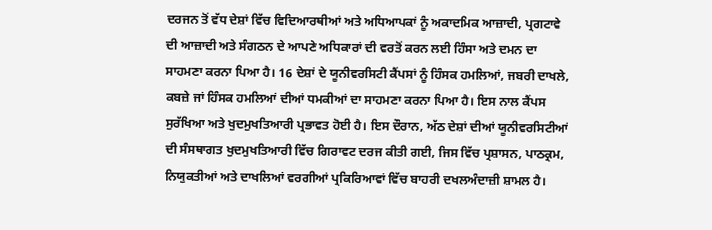ਦਰਜਨ ਤੋਂ ਵੱਧ ਦੇਸ਼ਾਂ ਵਿੱਚ ਵਿਦਿਆਰਥੀਆਂ ਅਤੇ ਅਧਿਆਪਕਾਂ ਨੂੰ ਅਕਾਦਮਿਕ ਆਜ਼ਾਦੀ, ਪ੍ਰਗਟਾਵੇ ਦੀ ਆਜ਼ਾਦੀ ਅਤੇ ਸੰਗਠਨ ਦੇ ਆਪਣੇ ਅਧਿਕਾਰਾਂ ਦੀ ਵਰਤੋਂ ਕਰਨ ਲਈ ਹਿੰਸਾ ਅਤੇ ਦਮਨ ਦਾ ਸਾਹਮਣਾ ਕਰਨਾ ਪਿਆ ਹੈ। 16 ਦੇਸ਼ਾਂ ਦੇ ਯੂਨੀਵਰਸਿਟੀ ਕੈਂਪਸਾਂ ਨੂੰ ਹਿੰਸਕ ਹਮਲਿਆਂ, ਜਬਰੀ ਦਾਖਲੇ, ਕਬਜ਼ੇ ਜਾਂ ਹਿੰਸਕ ਹਮਲਿਆਂ ਦੀਆਂ ਧਮਕੀਆਂ ਦਾ ਸਾਹਮਣਾ ਕਰਨਾ ਪਿਆ ਹੈ। ਇਸ ਨਾਲ ਕੈਂਪਸ ਸੁਰੱਖਿਆ ਅਤੇ ਖੁਦਮੁਖਤਿਆਰੀ ਪ੍ਰਭਾਵਤ ਹੋਈ ਹੈ। ਇਸ ਦੌਰਾਨ, ਅੱਠ ਦੇਸ਼ਾਂ ਦੀਆਂ ਯੂਨੀਵਰਸਿਟੀਆਂ ਦੀ ਸੰਸਥਾਗਤ ਖੁਦਮੁਖਤਿਆਰੀ ਵਿੱਚ ਗਿਰਾਵਟ ਦਰਜ ਕੀਤੀ ਗਈ, ਜਿਸ ਵਿੱਚ ਪ੍ਰਸ਼ਾਸਨ, ਪਾਠਕ੍ਰਮ, ਨਿਯੁਕਤੀਆਂ ਅਤੇ ਦਾਖਲਿਆਂ ਵਰਗੀਆਂ ਪ੍ਰਕਿਰਿਆਵਾਂ ਵਿੱਚ ਬਾਹਰੀ ਦਖਲਅੰਦਾਜ਼ੀ ਸ਼ਾਮਲ ਹੈ।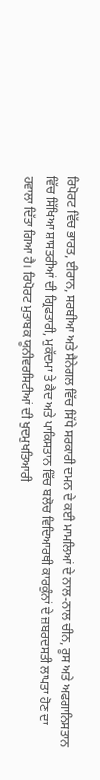ਰਿਪੋਰਟ ਵਿੱਚ ਭਾਰਤ, ਈਰਾਨ, ਸਰਬੀਆ ਅਤੇ ਸੈਨੇਗਲ ਵਿੱਚ ਸਿੱਧੇ ਸਰਕਾਰੀ ਦਮਨ ਦੇ ਕਈ ਮਾਮਲਿਆਂ ਦੇ ਨਾਲ-ਨਾਲ ਚੀਨ, ਰੂਸ ਅਤੇ ਅਫਗਾਨਿਸਤਾਨ ਵਿੱਚ ਸਿੱਖਿਆ ਸ਼ਾਸਤਰੀਆਂ ਦੀ ਗ੍ਰਿਫਤਾਰੀ, ਮੁਕੱਦਮਾ ਤੇ ਕੈਦ ਅਤੇ ਪਾਕਿਸਤਾਨ ਵਿੱਚ ਬਲੋਚ ਵਿਦਿਆਰਥੀ ਕਾਰਕੁੰਨਾਂ ਦੇ ਜ਼ਬਰਦਸਤੀ ਲਾਪਤਾ ਹੋਣ ਦਾ ਹਵਾਲਾ ਦਿੱਤਾ ਗਿਆ ਹੈ। ਰਿਪੋਰਟ ਮੁਤਾਬਕ ਯੂਨੀਵਰਸਿਟੀਆਂ ਦੀ ਖੁਦਮੁਖਤਿਆਰੀ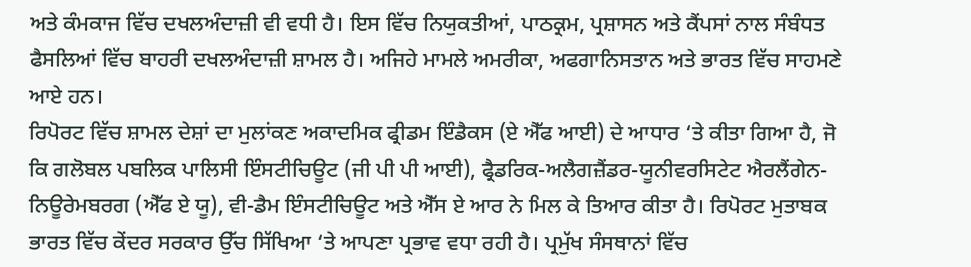ਅਤੇ ਕੰਮਕਾਜ ਵਿੱਚ ਦਖਲਅੰਦਾਜ਼ੀ ਵੀ ਵਧੀ ਹੈ। ਇਸ ਵਿੱਚ ਨਿਯੁਕਤੀਆਂ, ਪਾਠਕ੍ਰਮ, ਪ੍ਰਸ਼ਾਸਨ ਅਤੇ ਕੈਂਪਸਾਂ ਨਾਲ ਸੰਬੰਧਤ ਫੈਸਲਿਆਂ ਵਿੱਚ ਬਾਹਰੀ ਦਖਲਅੰਦਾਜ਼ੀ ਸ਼ਾਮਲ ਹੈ। ਅਜਿਹੇ ਮਾਮਲੇ ਅਮਰੀਕਾ, ਅਫਗਾਨਿਸਤਾਨ ਅਤੇ ਭਾਰਤ ਵਿੱਚ ਸਾਹਮਣੇ ਆਏ ਹਨ।
ਰਿਪੋਰਟ ਵਿੱਚ ਸ਼ਾਮਲ ਦੇਸ਼ਾਂ ਦਾ ਮੁਲਾਂਕਣ ਅਕਾਦਮਿਕ ਫ੍ਰੀਡਮ ਇੰਡੈਕਸ (ਏ ਐੱਫ ਆਈ) ਦੇ ਆਧਾਰ ‘ਤੇ ਕੀਤਾ ਗਿਆ ਹੈ, ਜੋ ਕਿ ਗਲੋਬਲ ਪਬਲਿਕ ਪਾਲਿਸੀ ਇੰਸਟੀਚਿਊਟ (ਜੀ ਪੀ ਪੀ ਆਈ), ਫ੍ਰੈਡਰਿਕ-ਅਲੈਗਜ਼ੈਂਡਰ-ਯੂਨੀਵਰਸਿਟੇਟ ਐਰਲੈਂਗੇਨ-ਨਿਊਰੇਮਬਰਗ (ਐੱਫ ਏ ਯੂ), ਵੀ-ਡੈਮ ਇੰਸਟੀਚਿਊਟ ਅਤੇ ਐੱਸ ਏ ਆਰ ਨੇ ਮਿਲ ਕੇ ਤਿਆਰ ਕੀਤਾ ਹੈ। ਰਿਪੋਰਟ ਮੁਤਾਬਕ ਭਾਰਤ ਵਿੱਚ ਕੇਂਦਰ ਸਰਕਾਰ ਉੱਚ ਸਿੱਖਿਆ ‘ਤੇ ਆਪਣਾ ਪ੍ਰਭਾਵ ਵਧਾ ਰਹੀ ਹੈ। ਪ੍ਰਮੁੱਖ ਸੰਸਥਾਨਾਂ ਵਿੱਚ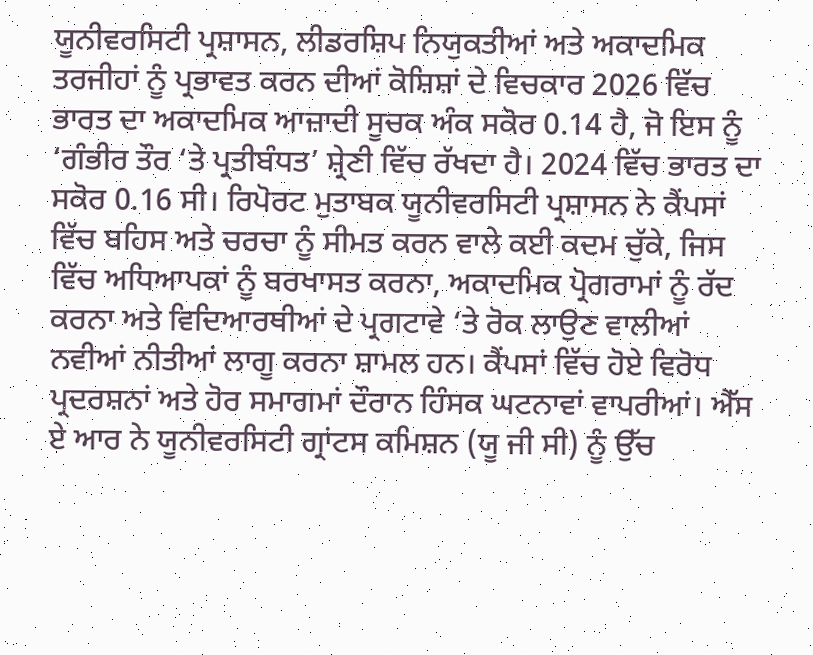ਯੂਨੀਵਰਸਿਟੀ ਪ੍ਰਸ਼ਾਸਨ, ਲੀਡਰਸ਼ਿਪ ਨਿਯੁਕਤੀਆਂ ਅਤੇ ਅਕਾਦਮਿਕ ਤਰਜੀਹਾਂ ਨੂੰ ਪ੍ਰਭਾਵਤ ਕਰਨ ਦੀਆਂ ਕੋਸ਼ਿਸ਼ਾਂ ਦੇ ਵਿਚਕਾਰ 2026 ਵਿੱਚ ਭਾਰਤ ਦਾ ਅਕਾਦਮਿਕ ਆਜ਼ਾਦੀ ਸੂਚਕ ਅੰਕ ਸਕੋਰ 0.14 ਹੈ, ਜੋ ਇਸ ਨੂੰ ‘ਗੰਭੀਰ ਤੌਰ ‘ਤੇ ਪ੍ਰਤੀਬੰਧਤ’ ਸ਼੍ਰੇਣੀ ਵਿੱਚ ਰੱਖਦਾ ਹੈ। 2024 ਵਿੱਚ ਭਾਰਤ ਦਾ ਸਕੋਰ 0.16 ਸੀ। ਰਿਪੋਰਟ ਮੁਤਾਬਕ ਯੂਨੀਵਰਸਿਟੀ ਪ੍ਰਸ਼ਾਸਨ ਨੇ ਕੈਂਪਸਾਂ ਵਿੱਚ ਬਹਿਸ ਅਤੇ ਚਰਚਾ ਨੂੰ ਸੀਮਤ ਕਰਨ ਵਾਲੇ ਕਈ ਕਦਮ ਚੁੱਕੇ, ਜਿਸ ਵਿੱਚ ਅਧਿਆਪਕਾਂ ਨੂੰ ਬਰਖਾਸਤ ਕਰਨਾ, ਅਕਾਦਮਿਕ ਪ੍ਰੋਗਰਾਮਾਂ ਨੂੰ ਰੱਦ ਕਰਨਾ ਅਤੇ ਵਿਦਿਆਰਥੀਆਂ ਦੇ ਪ੍ਰਗਟਾਵੇ ‘ਤੇ ਰੋਕ ਲਾਉਣ ਵਾਲੀਆਂ ਨਵੀਆਂ ਨੀਤੀਆਂ ਲਾਗੂ ਕਰਨਾ ਸ਼ਾਮਲ ਹਨ। ਕੈਂਪਸਾਂ ਵਿੱਚ ਹੋਏ ਵਿਰੋਧ ਪ੍ਰਦਰਸ਼ਨਾਂ ਅਤੇ ਹੋਰ ਸਮਾਗਮਾਂ ਦੌਰਾਨ ਹਿੰਸਕ ਘਟਨਾਵਾਂ ਵਾਪਰੀਆਂ। ਐੱਸ ਏ ਆਰ ਨੇ ਯੂਨੀਵਰਸਿਟੀ ਗ੍ਰਾਂਟਸ ਕਮਿਸ਼ਨ (ਯੂ ਜੀ ਸੀ) ਨੂੰ ਉੱਚ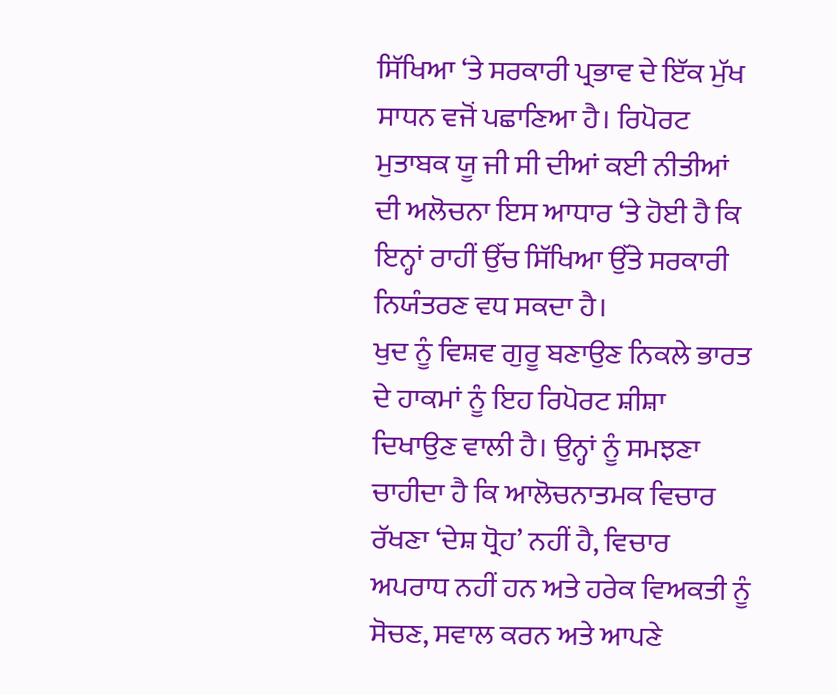ਸਿੱਖਿਆ ‘ਤੇ ਸਰਕਾਰੀ ਪ੍ਰਭਾਵ ਦੇ ਇੱਕ ਮੁੱਖ ਸਾਧਨ ਵਜੋਂ ਪਛਾਣਿਆ ਹੈ। ਰਿਪੋਰਟ ਮੁਤਾਬਕ ਯੂ ਜੀ ਸੀ ਦੀਆਂ ਕਈ ਨੀਤੀਆਂ ਦੀ ਅਲੋਚਨਾ ਇਸ ਆਧਾਰ ‘ਤੇ ਹੋਈ ਹੈ ਕਿ ਇਨ੍ਹਾਂ ਰਾਹੀਂ ਉੱਚ ਸਿੱਖਿਆ ਉੱਤੇ ਸਰਕਾਰੀ ਨਿਯੰਤਰਣ ਵਧ ਸਕਦਾ ਹੈ।
ਖੁਦ ਨੂੰ ਵਿਸ਼ਵ ਗੁਰੂ ਬਣਾਉਣ ਨਿਕਲੇ ਭਾਰਤ ਦੇ ਹਾਕਮਾਂ ਨੂੰ ਇਹ ਰਿਪੋਰਟ ਸ਼ੀਸ਼ਾ ਦਿਖਾਉਣ ਵਾਲੀ ਹੈ। ਉਨ੍ਹਾਂ ਨੂੰ ਸਮਝਣਾ ਚਾਹੀਦਾ ਹੈ ਕਿ ਆਲੋਚਨਾਤਮਕ ਵਿਚਾਰ ਰੱਖਣਾ ‘ਦੇਸ਼ ਧ੍ਰੋਹ’ ਨਹੀਂ ਹੈ, ਵਿਚਾਰ ਅਪਰਾਧ ਨਹੀਂ ਹਨ ਅਤੇ ਹਰੇਕ ਵਿਅਕਤੀ ਨੂੰ ਸੋਚਣ, ਸਵਾਲ ਕਰਨ ਅਤੇ ਆਪਣੇ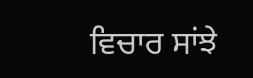ਵਿਚਾਰ ਸਾਂਝੇ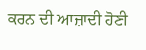ਕਰਨ ਦੀ ਆਜ਼ਾਦੀ ਹੋਣੀ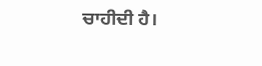ਚਾਹੀਦੀ ਹੈ।